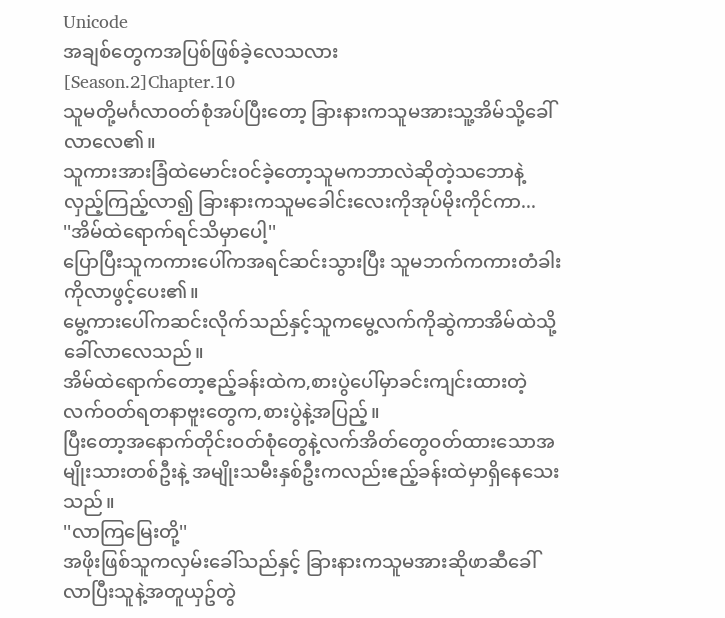Unicode
အချစ်တွေကအပြစ်ဖြစ်ခဲ့လေသလား
[Season.2]Chapter.10
သူမတို့မင်္ဂလာဝတ်စုံအပ်ပြီးတော့ ခြားနားကသူမအားသူ့အိမ်သို့ခေါ်လာလေ၏။
သူကားအားခြံထဲမောင်းဝင်ခဲ့တော့သူမကဘာလဲဆိုတဲ့သဘောနဲ့လှည့်ကြည့်လာ၍ ခြားနားကသူမခေါင်းလေးကိုအုပ်မိုးကိုင်ကာ...
''အိမ်ထဲရောက်ရင်သိမှာပေါ့''
ပြောပြီးသူကကားပေါ်ကအရင်ဆင်းသွားပြီး သူမဘက်ကကားတံခါးကိုလာဖွင့်ပေး၏။
မွေ့ကားပေါ်ကဆင်းလိုက်သည်နှင့်သူကမွေ့လက်ကိုဆွဲကာအိမ်ထဲသို့ခေါ်လာလေသည်။
အိမ်ထဲရောက်တော့ဧည့်ခန်းထဲက,စားပွဲပေါ်မှာခင်းကျင်းထားတဲ့လက်ဝတ်ရတနာဗူးတွေက,စားပွဲနဲ့အပြည့်။
ပြီးတော့အနောက်တိုင်းဝတ်စုံတွေနဲ့လက်အိတ်တွေဝတ်ထားသောအမျိုးသားတစ်ဦးနဲ့ အမျိုးသမီးနှစ်ဦးကလည်းဧည့်ခန်းထဲမှာရှိနေသေးသည်။
''လာကြမြေးတို့''
အဖိုးဖြစ်သူကလှမ်းခေါ်သည်နှင့် ခြားနားကသူမအားဆိုဖာဆီခေါ်လာပြီးသူနဲ့အတူယှဥ်တွဲ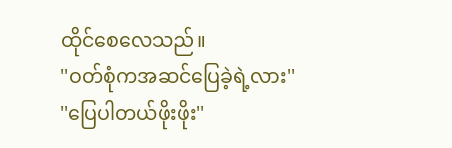ထိုင်စေလေသည်။
''ဝတ်စုံကအဆင်ပြေခဲ့ရဲ့လား''
''ပြေပါတယ်ဖိုးဖိုး''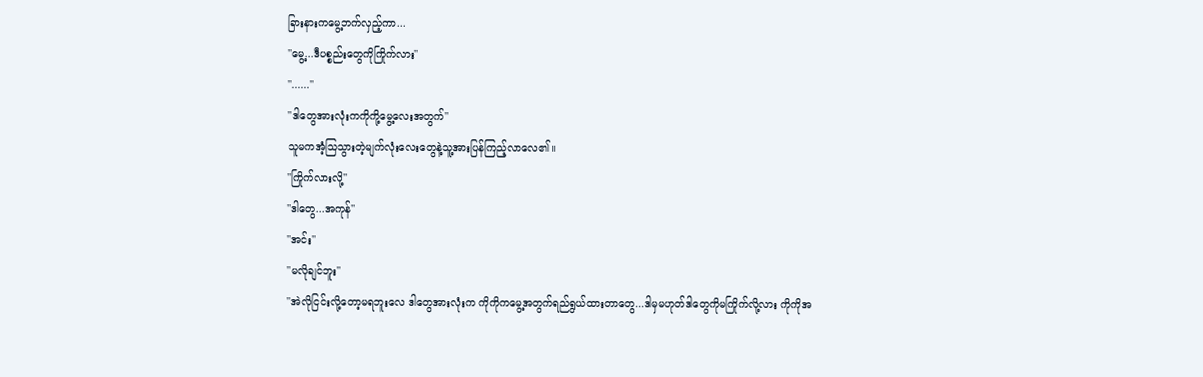ခြားနားကမွေ့ဘက်လှည့်ကာ...
''မွေ့...ဒီပစ္စည်းတွေကိုကြိုက်လား''
''......''
''ဒါတွေအားလုံးကကိုကို့မွေ့လေးအတွက်''
သူမကအံ့သြသွားတဲ့မျက်လုံးလေးတွေနဲ့သူ့အားပြန်ကြည့်လာလေ၏။
''ကြိုက်လားလို့''
''ဒါတွေ...အကုန်''
''အင်း''
''မလိုချင်ဘူး''
''အဲလိုငြင်းလို့တော့မရဘူးလေ ဒါတွေအားလုံးက ကိုကိုကမွေ့အတွက်ရည်ရွယ်ထားတာတွေ...ဒါမှမဟုတ်ဒါတွေကိုမကြိုက်လို့လား ကိုကိုအ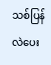သစ်ပြန်လဲပေး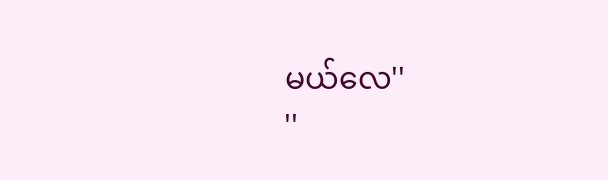မယ်လေ''
''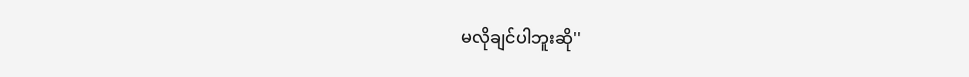မလိုချင်ပါဘူးဆို''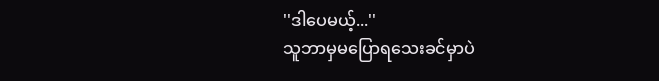''ဒါပေမယ့်...''
သူဘာမှမပြောရသေးခင်မှာပဲ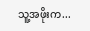သူ့အဖိုးက...